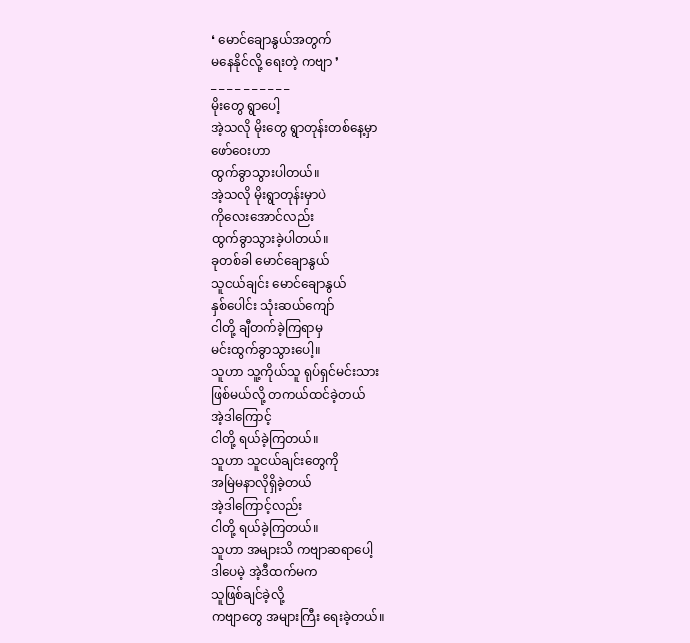❛ မောင်ချောနွယ်အတွက်
မနေနိုင်လို့ ရေးတဲ့ ကဗျာ ❜
_ _ _ _ _ _ _ _ _ _
မိုးတွေ ရွာပေါ့
အဲ့သလို မိုးတွေ ရွာတုန်းတစ်နေ့မှာ
ဖော်ဝေးဟာ
ထွက်ခွာသွားပါတယ်။
အဲ့သလို မိုးရွာတုန်းမှာပဲ
ကိုလေးအောင်လည်း
ထွက်ခွာသွားခဲ့ပါတယ်။
ခုတစ်ခါ မောင်ချောနွယ်
သူငယ်ချင်း မောင်ချောနွယ်
နှစ်ပေါင်း သုံးဆယ်ကျော်
ငါတို့ ချီတက်ခဲ့ကြရာမှ
မင်းထွက်ခွာသွားပေါ့။
သူဟာ သူ့ကိုယ်သူ ရုပ်ရှင်မင်းသား
ဖြစ်မယ်လို့ တကယ်ထင်ခဲ့တယ်
အဲ့ဒါကြောင့်
ငါတို့ ရယ်ခဲ့ကြတယ်။
သူဟာ သူငယ်ချင်းတွေကို
အမြဲမနာလိုရှိခဲ့တယ်
အဲ့ဒါကြောင့်လည်း
ငါတို့ ရယ်ခဲ့ကြတယ်။
သူဟာ အများသိ ကဗျာဆရာပေါ့
ဒါပေမဲ့ အဲ့ဒီထက်မက
သူဖြစ်ချင်ခဲ့လို့
ကဗျာတွေ အများကြီး ရေးခဲ့တယ်။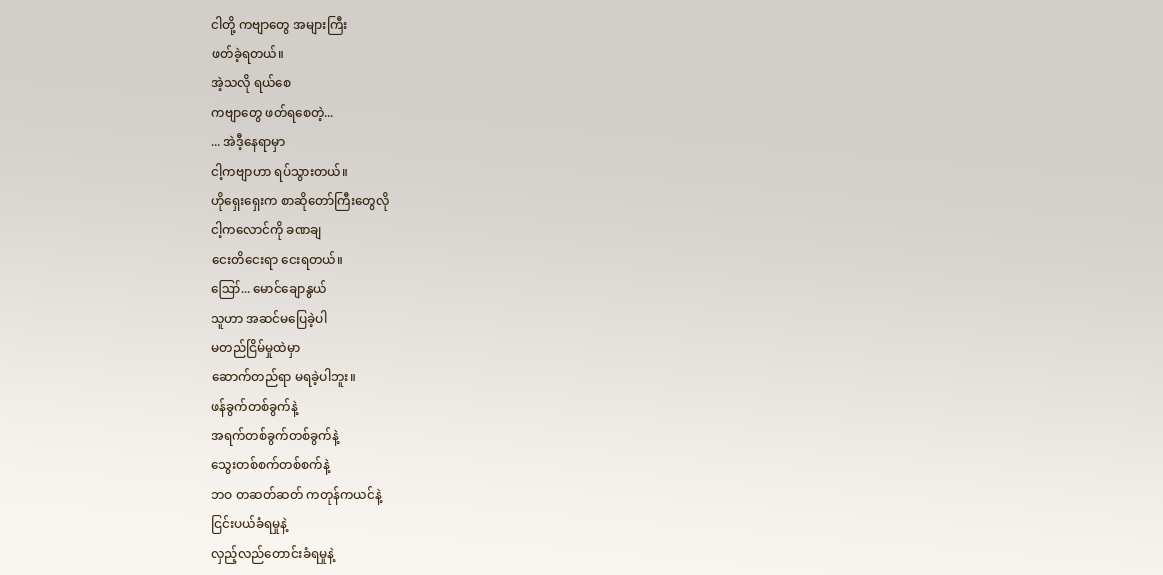ငါတို့ ကဗျာတွေ အများကြီး
ဖတ်ခဲ့ရတယ်။
အဲ့သလို ရယ်စေ
ကဗျာတွေ ဖတ်ရစေတဲ့...
... အဲဒီ့နေရာမှာ
ငါ့ကဗျာဟာ ရပ်သွားတယ်။
ဟိုရှေးရှေးက စာဆိုတော်ကြီးတွေလို
ငါ့ကလောင်ကို ခဏချ
ငေးတိငေးရာ ငေးရတယ်။
ဪ... မောင်ချောနွယ်
သူဟာ အဆင်မပြေခဲ့ပါ
မတည်ငြိမ်မှုထဲမှာ
ဆောက်တည်ရာ မရခဲ့ပါဘူး။
ဖန်ခွက်တစ်ခွက်နဲ့
အရက်တစ်ခွက်တစ်ခွက်နဲ့
သွေးတစ်စက်တစ်စက်နဲ့
ဘဝ တဆတ်ဆတ် ကတုန်ကယင်နဲ့
ငြင်းပယ်ခံရမှုနဲ့
လှည့်လည်တောင်းခံရမှုနဲ့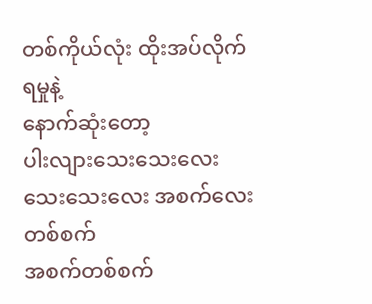တစ်ကိုယ်လုံး ထိုးအပ်လိုက်ရမှုနဲ့
နောက်ဆုံးတော့
ပါးလျားသေးသေးလေး
သေးသေးလေး အစက်လေးတစ်စက်
အစက်တစ်စက်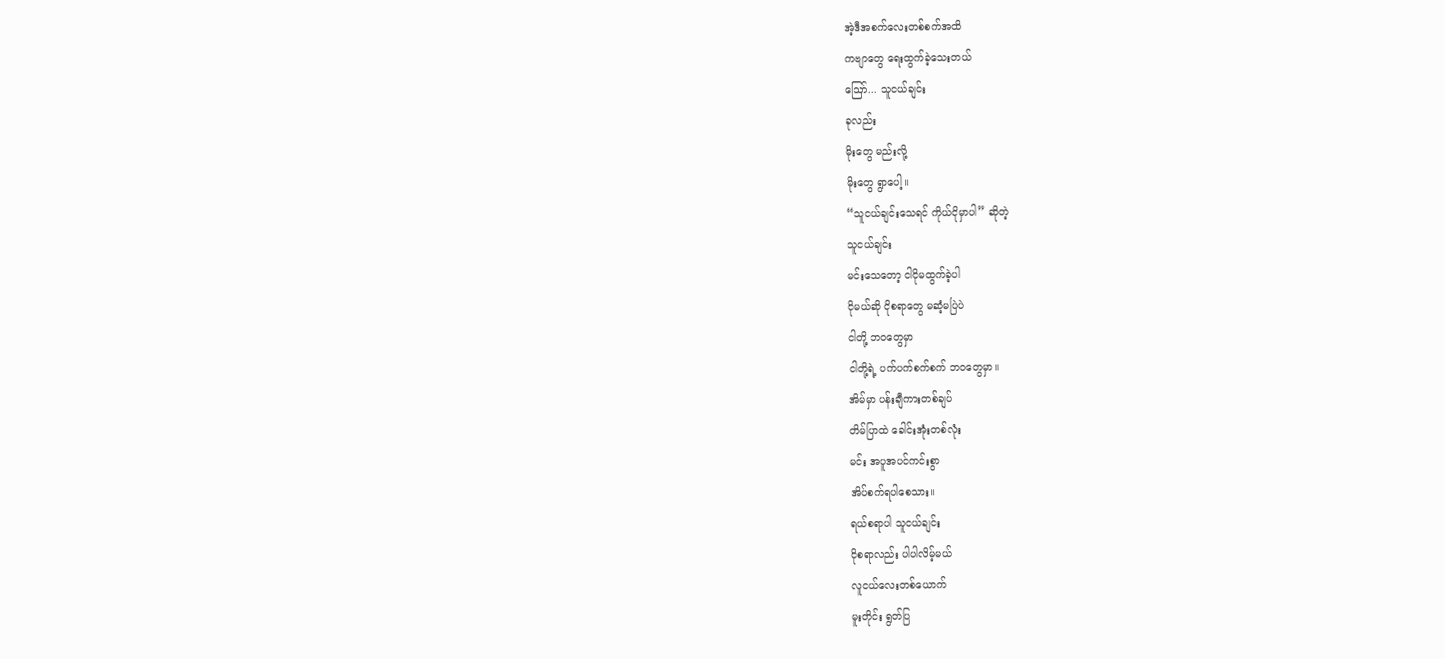အဲ့ဒီအစက်လေးတစ်စက်အထိ
ကဗျာတွေ ရေးထွက်ခဲ့သေးတယ်
ဪ... သူငယ်ချင်း
ခုလည်း
မိုးတွေ မည်းလို့
မိုးတွေ ရွာပေါ့။
“သူငယ်ချင်းသေရင် ကိုယ်ငိုမှာပါ” ဆိုတဲ့
သူငယ်ချင်း
မင်းသေတော့ ငါငိုမထွက်ခဲ့ပါ
ငိုမယ်ဆို ငိုစရာတွေ မဆံ့မပြဲပဲ
ငါတို့ ဘဝတွေမှာ
ငါတို့ရဲ့ ပက်ပက်စက်စက် ဘဝတွေမှာ။
အိမ်မှာ ပန်းချီကားတစ်ချပ်
တိမ်ပြာထဲ ခေါင်းအုံးတစ်လုံး
မင်း အပူအပင်ကင်းစွာ
အိပ်စက်ရပါစေသား။
ရယ်စရာပါ သူငယ်ချင်း
ငိုစရာလည်း ပါပါလိမ့်မယ်
လူငယ်လေးတစ်ယောက်
မူးတိုင်း ရွတ်ပြ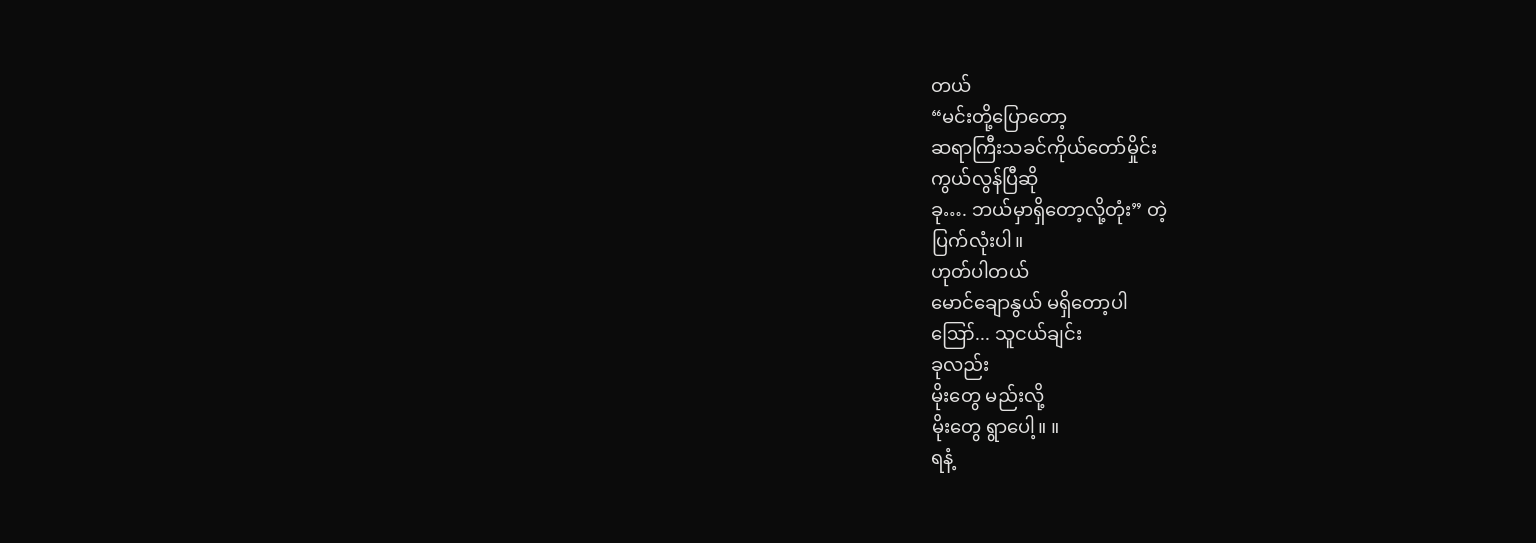တယ်
“မင်းတို့ပြောတော့
ဆရာကြီးသခင်ကိုယ်တော်မှိုင်း
ကွယ်လွန်ပြီဆို
ခု…. ဘယ်မှာရှိတော့လို့တုံး” တဲ့
ပြက်လုံးပါ။
ဟုတ်ပါတယ်
မောင်ချောနွယ် မရှိတော့ပါ
ဪ... သူငယ်ချင်း
ခုလည်း
မိုးတွေ မည်းလို့
မိုးတွေ ရွာပေါ့။ ။
ရနံ့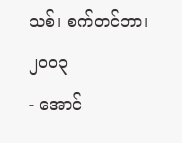သစ်၊ စက်တင်ဘာ၊ ၂၀၀၃
- အောင်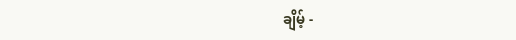ချိမ့် -